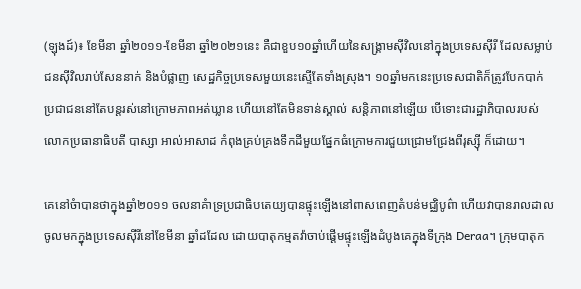(ឡុងដ៍)៖ ខែមីនា ឆ្នាំ២០១១-ខែមីនា ឆ្នាំ២០២១នេះ គឺជាខួប១០ឆ្នាំហើយនៃសង្រ្គាមស៊ីវិលនៅក្នុងប្រទេសស៊ីរី ដែលសម្លាប់ជនស៊ីវិលរាប់សែននាក់ និងបំផ្លាញ សេដ្ឋកិច្ចប្រទេសមួយនេះស្ទើតែទាំងស្រុង។ ១០ឆ្នាំមកនេះប្រទេសជាតិក៏ត្រូវបែកបាក់ ប្រជាជននៅតែបន្តរស់នៅក្រោមភាពអត់ឃ្លាន ហើយនៅតែមិនទាន់ស្គាល់ សន្តិភាពនៅឡើយ បើទោះជារដ្ឋាភិបាលរបស់លោកប្រធានាធិបតី បាស្សា អាល់អាសាដ កំពុងគ្រប់គ្រងទឹកដីមួយផ្នែកធំក្រោមការជួយជ្រោមជ្រែងពីរុស្ស៊ី ក៏ដោយ។

គេនៅចំាបានថាក្នុងឆ្នាំ២០១១ ចលនាគំាទ្រប្រជាធិបតេយ្យបានផ្ទុះឡើងនៅពាសពេញតំបន់មជ្ឈិបូព៌ា ហើយវាបានរាលដាលចូលមកក្នុងប្រទេសស៊ីរីនៅខែមីនា ឆ្នាំដដែល ដោយបាតុកម្មតវ៉ាចាប់ផ្ដើមផ្ទុះឡើងដំបូងគេក្នុងទីក្រុង Deraa។ ក្រុមបាតុក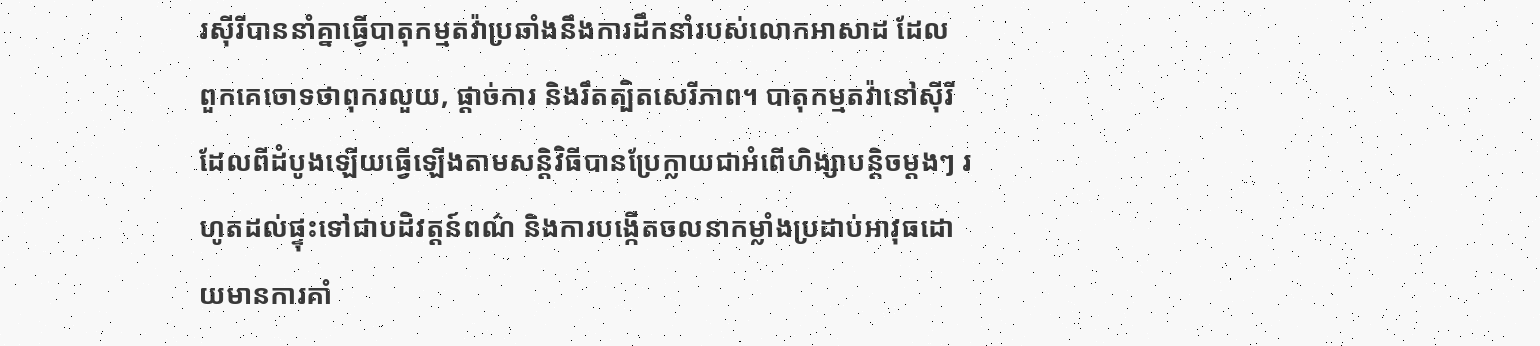រស៊ីរីបាននាំគ្នាធ្វើបាតុកម្មតវ៉ាប្រឆាំងនឹងការដឹកនាំរបស់លោកអាសាដ ដែល ពួកគេចោទថាពុករលួយ, ផ្ដាច់ការ និងរឹតត្បិតសេរីភាព។ បាតុកម្មតវ៉ានៅស៊ីរីដែលពីដំបូងឡើយធ្វើឡើងតាមសន្តិវិធីបានប្រែក្លាយជាអំពើហិង្សាបន្តិចម្ដងៗ រហូតដល់ផ្ទុះទៅជាបដិវត្តន៍ពណ៌ និងការបង្កើតចលនាកម្លាំងប្រដាប់អាវុធដោយមានការគាំ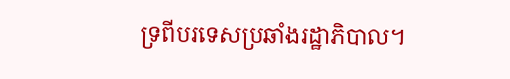ទ្រពីបរទេសប្រឆាំងរដ្ឋាភិបាល។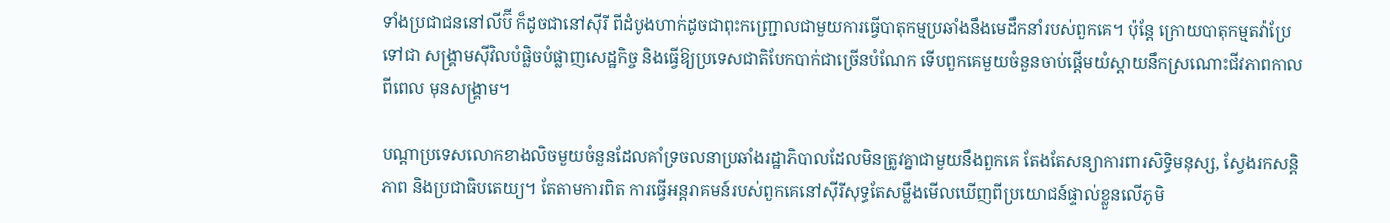ទាំងប្រជាជននៅលីប៊ី ក៏ដូចជានៅស៊ីរី ពីដំបូងហាក់ដូចជាពុះកញ្ជ្រោលជាមួយការធ្វើបាតុកម្មប្រឆាំងនឹងមេដឹកនាំរបស់ពួកគេ។ ប៉ុន្តែ ក្រោយបាតុកម្មតវ៉ាប្រែទៅជា សង្រ្គាមស៊ីវិលបំផ្លិចបំផ្លាញសេដ្ឋកិច្ច និងធ្វើឱ្យប្រទេសជាតិបែកបាក់ជាច្រើនបំណែក ទើបពួកគេមួយចំនួនចាប់ផ្ដើមយំស្ដាយនឹកស្រណោះជីវភាពកាលពីពេល មុនសង្រ្គាម។

បណ្ដាប្រទេសលោកខាងលិចមួយចំនួនដែលគាំទ្រចលនាប្រឆាំងរដ្ឋាភិបាលដែលមិនត្រូវគ្នាជាមួយនឹងពួកគេ តែងតែសន្យាការពារសិទ្ធិមនុស្ស, ស្វែងរកសន្តិភាព និងប្រជាធិបតេយ្យ។ តែតាមការពិត ការធ្វើអន្តរាគមន៍របស់ពួកគេនៅស៊ីរីសុទ្ធតែសម្លឹងមើលឃើញពីប្រយោជន៍ផ្ទាល់ខ្លួនលើភូមិ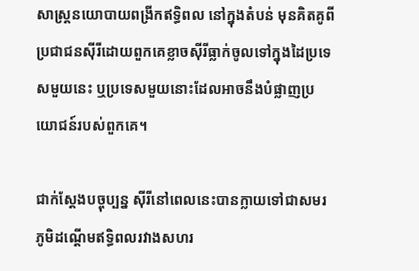សាស្ត្រនយោបាយពង្រីកឥទ្ធិពល នៅក្នុងតំបន់ មុនគិតគូពីប្រជាជនស៊ីរីដោយពួកគេខ្លាចស៊ីរីធ្លាក់ចូលទៅក្នុងដៃប្រទេសមួយនេះ ឬប្រទេសមួយនោះដែលអាចនឹងបំផ្លាញប្រយោជន៍របស់ពួកគេ។

ជាក់ស្ដែងបច្ចុប្បន្ន ស៊ីរីនៅពេលនេះបានក្លាយទៅជាសមរភូមិដណ្ដើមឥទ្ធិពលរវាងសហរ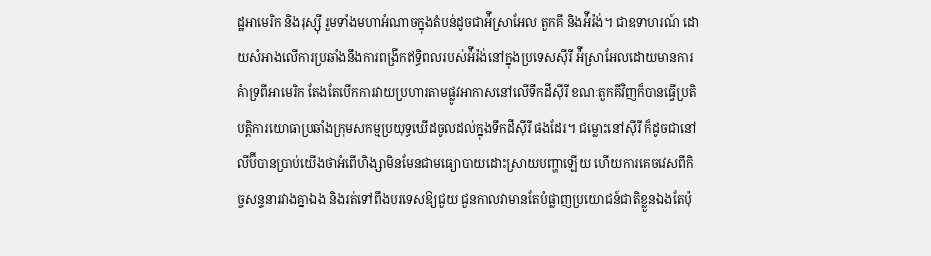ដ្ឋអាមេរិក និងរុស្ស៊ី រួមទាំងមហាអំណាចក្នុងតំបន់ដូចជាអ៉ីស្រាអែល តួកគី និងអ៉ីរ៉ង់។ ជាឧទាហរណ៍ ដោយសំអាងលើការប្រឆាំងនឹងការពង្រីកឥទ្ធិពលរបស់អ៉ីរ៉ង់នៅក្នុងប្រទេសស៊ីរី អ៉ីស្រាអែលដោយមានការគំាទ្រពីអាមេរិក តែងតែបើកការវាយប្រហារតាមផ្លូវអាកាសនៅលើទឹកដីស៊ីរី ខណៈតួកគីវិញក៏បានធ្វើប្រតិបត្តិការយោធាប្រឆាំងក្រុមសកម្មប្រយុទ្ធឃើដចូលដល់ក្នុងទឹកដីស៊ីរី ផងដែរ។ ជម្លោះនៅស៊ីរី ក៏ដូចជានៅលីប៊ីបានប្រាប់យើងថាអំពើហិង្សាមិនមែនជាមធ្យោបាយដោះស្រាយបញ្ហាឡើយ ហើយការគេចវេសពីកិច្ចសន្ទនារវាងគ្នាឯង និងរត់ទៅពឹងបរទេសឱ្យជួយ ជួនកាលវាមានតែបំផ្លាញប្រយោជន៍ជាតិខ្លួនឯងតែប៉ុ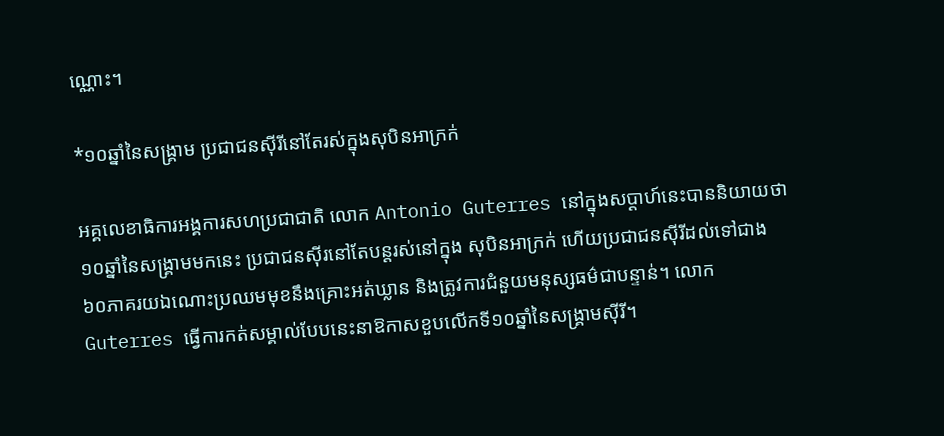ណ្ណោះ។

*១០ឆ្នាំនៃសង្រ្គាម ប្រជាជនស៊ីរីនៅតែរស់ក្នុងសុបិនអាក្រក់

អគ្គលេខាធិការអង្គការសហប្រជាជាតិ លោក Antonio Guterres នៅក្នុងសប្ដាហ៍នេះបាននិយាយថា១០ឆ្នាំនៃសង្រ្គាមមកនេះ ប្រជាជនស៊ីរនៅតែបន្តរស់នៅក្នុង សុបិនអាក្រក់ ហើយប្រជាជនស៊ីរីដល់ទៅជាង៦០ភាគរយឯណោះប្រឈមមុខនឹងគ្រោះអត់ឃ្លាន និងត្រូវការជំនួយមនុស្សធម៌ជាបន្ទាន់។ លោក Guterres ធ្វើការកត់សម្គាល់បែបនេះនាឱកាសខួបលើកទី១០ឆ្នាំនៃសង្រ្គាមស៊ីរី។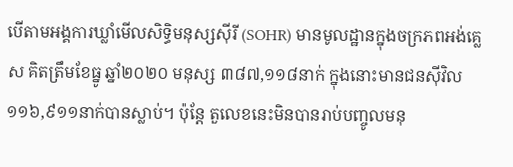បើតាមអង្គការឃ្លាំមើលសិទ្ធិមនុស្សស៊ីរី (SOHR) មានមូលដ្ឋានក្នុងចក្រភពអង់គ្លេស គិតត្រឹមខែធ្នូ ឆ្នាំ២០២០ មនុស្ស ៣៨៧,១១៨នាក់ ក្នុងនោះមានជនស៊ីវិល ១១៦,៩១១នាក់បានស្លាប់។ ប៉ុន្តែ តួលេខនេះមិនបានរាប់បញ្ចូលមនុ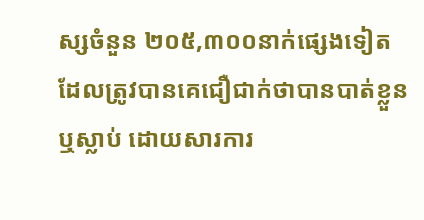ស្សចំនួន ២០៥,៣០០នាក់ផ្សេងទៀតដែលត្រូវបានគេជឿជាក់ថាបានបាត់ខ្លួន ឬស្លាប់ ដោយសារការ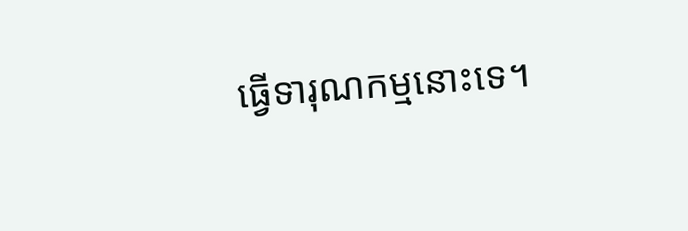ធ្វើទារុណកម្មនោះទេ។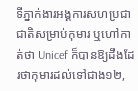ទីភ្នាក់ងារអង្គការសហប្រជាជាតិសម្រាប់កុមារ ឬហៅកាត់ថា Unicef ក៏បានឱ្យដឹងដែរថាកុមារដល់ទៅជាង១២,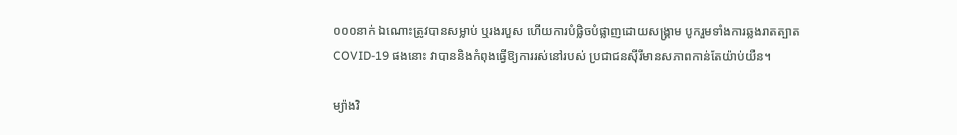០០០នាក់ ឯណោះត្រូវបានសម្លាប់ ឬរងរបួស ហើយការបំផ្លិចបំផ្លាញដោយសង្រ្គាម បូករួមទាំងការឆ្លងរាតត្បាត COVID-19 ផងនោះ វាបាននិងកំពុងធ្វើឱ្យការរស់នៅរបស់ ប្រជាជនស៊ីរីមានសភាពកាន់តែយ៉ាប់យឺន។

ម្យ៉ាងវិ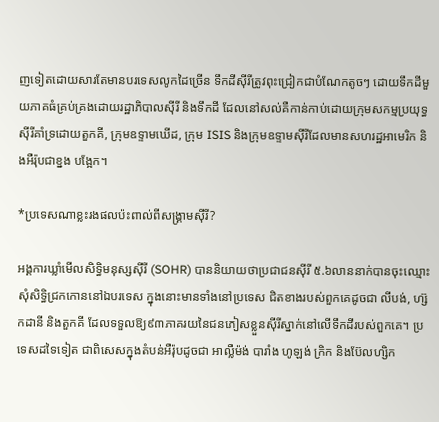ញទៀតដោយសារតែមានបរទេសលូកដៃច្រើន ទឹកដីស៊ីរីត្រូវពុះជ្រៀកជាបំណែកតូចៗ ដោយទឹកដីមួយភាគធំគ្រប់គ្រងដោយរដ្ឋាភិបាលស៊ីរី និងទឹកដី ដែលនៅសល់គឺកាន់កាប់ដោយក្រុមសកម្មប្រយុទ្ធស៊ីរីគាំទ្រដោយតួកគី, ក្រុមឧទ្ទាមឃើដ, ក្រុម ISIS និងក្រុមឧទ្ទាមស៊ីរីដែលមានសហរដ្ឋអាមេរិក និងអឺរ៉ុបជាខ្នង បង្អែក។

*ប្រទេសណាខ្លះរងផលប៉ះពាល់ពីសង្រ្គាមស៊ីរី?

អង្គការឃ្លាំមើលសិទ្ធិមនុស្សស៊ីរី (SOHR) បាននិយាយថាប្រជាជនស៊ីរី ៥.៦លាននាក់បានចុះឈ្មោះសុំសិទ្ធិជ្រកកោននៅឯបរទេស ក្នុងនោះមានទាំងនៅប្រទេស ជិតខាងរបស់ពួកគេដូចជា លីបង់, ហ្ស៊កដានី និងតួកគី ដែលទទួលឱ្យ៩៣ភាគរយនៃជនភៀសខ្លួនស៊ីរីស្នាក់នៅលើទឹកដីរបស់ពួកគេ។ ប្រទេសដទៃទៀត ជាពិសេសក្នុងតំបន់អឺរ៉ុបដូចជា អាល្លឺម៉ង់ បារាំង ហូឡង់ ក្រិក និងប៊ែលហ្សិក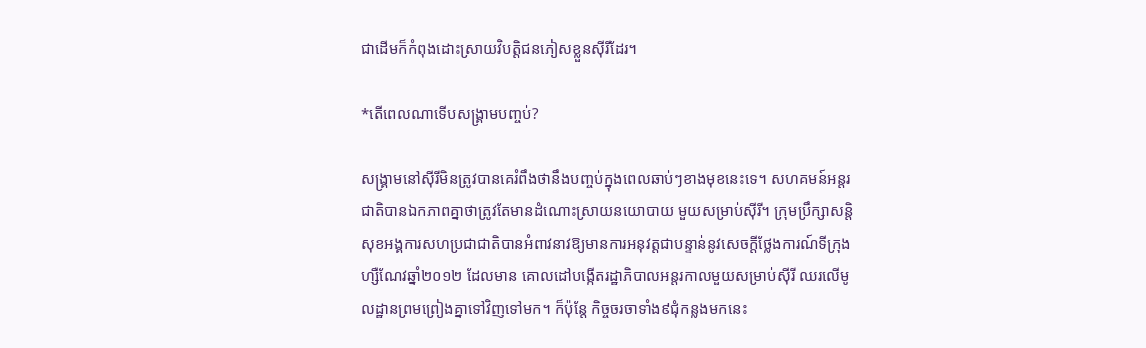ជាដើមក៏កំពុងដោះស្រាយវិបត្តិជនភៀសខ្លួនស៊ីរីដែរ។

*តើពេលណាទើបសង្គ្រាមបញ្ចប់?

សង្រ្គាមនៅស៊ីរីមិនត្រូវបានគេរំពឹងថានឹងបញ្ចប់ក្នុងពេលឆាប់ៗខាងមុខនេះទេ។ សហគមន៍អន្តរជាតិបានឯកភាពគ្នាថាត្រូវតែមានដំណោះស្រាយនយោបាយ មួយសម្រាប់ស៊ីរី។ ក្រុមប្រឹក្សាសន្តិសុខអង្គការសហប្រជាជាតិបានអំពាវនាវឱ្យមានការអនុវត្តជាបន្ទាន់នូវសេចក្ដីថ្លែងការណ៍ទីក្រុងហ្សឺណែវឆ្នាំ២០១២ ដែលមាន គោលដៅបង្កើតរដ្ឋាភិបាលអន្តរកាលមួយសម្រាប់ស៊ីរី ឈរលើមូលដ្ឋានព្រមព្រៀងគ្នាទៅវិញទៅមក។ ក៏ប៉ុន្តែ កិច្ចចរចាទាំង៩ជុំកន្លងមកនេះ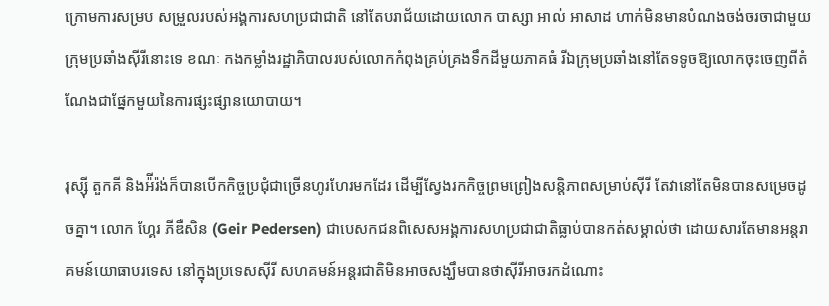ក្រោមការសម្រប សម្រួលរបស់អង្គការសហប្រជាជាតិ នៅតែបរាជ័យដោយលោក បាស្សា អាល់ អាសាដ ហាក់មិនមានបំណងចង់ចរចាជាមួយក្រុមប្រឆាំងស៊ីរីនោះទេ ខណៈ កងកម្លាំងរដ្ឋាភិបាលរបស់លោកកំពុងគ្រប់គ្រងទឹកដីមួយភាគធំ រីឯក្រុមប្រឆាំងនៅតែទទូចឱ្យលោកចុះចេញពីតំណែងជាផ្នែកមួយនៃការផ្សះផ្សានយោបាយ។

រុស្ស៊ី តួកគី និងអ៉ីរ៉ង់ក៏បានបើកកិច្ចប្រជុំជាច្រើនហូរហែរមកដែរ ដើម្បីស្វែងរកកិច្ចព្រមព្រៀងសន្តិភាពសម្រាប់ស៊ីរី តែវានៅតែមិនបានសម្រេចដូចគ្នា។ លោក ហ្គែរ ភីឌឺសិន (Geir Pedersen) ជាបេសកជនពិសេសអង្គការសហប្រជាជាតិធ្លាប់បានកត់សម្គាល់ថា ដោយសារតែមានអន្តរាគមន៍យោធាបរទេស នៅក្នុងប្រទេសស៊ីរី សហគមន៍អន្តរជាតិមិនអាចសង្ឃឹមបានថាស៊ីរីអាចរកដំណោះ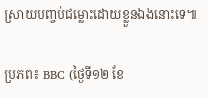ស្រាយបញ្ចប់ជម្លោះដោយខ្លួនឯងនោះទេ៕

ប្រភព៖ BBC (ថ្ងៃទី១២ ខែ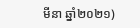មីនា ឆ្នាំ២០២១)